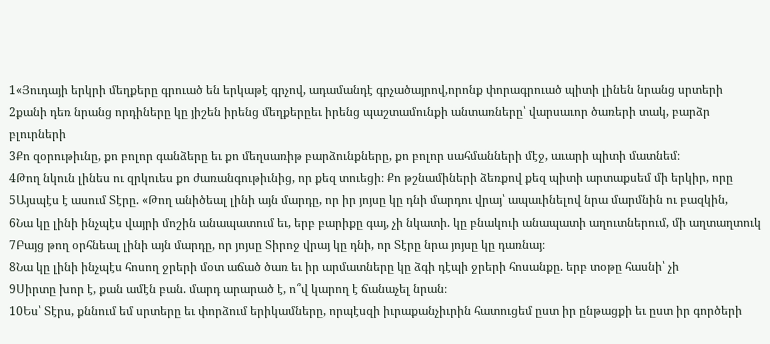1«Յուդայի երկրի մեղքերը գրուած են երկաթէ գրչով, ադամանդէ գրչածայրով,որոնք փորագրուած պիտի լինեն նրանց սրտերի
2քանի դեռ նրանց որդիները կը յիշեն իրենց մեղքերըեւ իրենց պաշտամունքի անտառները՝ վարսաւոր ծառերի տակ, բարձր բլուրների
3Քո զօրութիւնը, քո բոլոր գանձերը եւ քո մեղսառիթ բարձունքները, քո բոլոր սահմանների մէջ, աւարի պիտի մատնեմ։
4Թող նկուն լինես ու զրկուես քո ժառանգութիւնից, որ քեզ տուեցի։ Քո թշնամիների ձեռքով քեզ պիտի արտաքսեմ մի երկիր, որը
5Այսպէս է ասում Տէրը. «Թող անիծեալ լինի այն մարդը, որ իր յոյսը կը դնի մարդու վրայ՝ ապաւինելով նրա մարմնին ու բազկին,
6Նա կը լինի ինչպէս վայրի մոշին անապատում եւ, երբ բարիքը գայ, չի նկատի. կը բնակուի անապատի աղուտներում, մի աղտաղտուկ
7Բայց թող օրհնեալ լինի այն մարդը, որ յոյսը Տիրոջ վրայ կը դնի, որ Տէրը նրա յոյսը կը դառնայ։
8Նա կը լինի ինչպէս հոսող ջրերի մօտ աճած ծառ եւ իր արմատները կը ձգի դէպի ջրերի հոսանքը. երբ տօթը հասնի՝ չի
9Սիրտը խոր է, քան ամէն բան. մարդ արարած է, ո՞վ կարող է ճանաչել նրան։
10Ես՝ Տէրս, քննում եմ սրտերը եւ փորձում երիկամները, որպէսզի իւրաքանչիւրին հատուցեմ ըստ իր ընթացքի եւ ըստ իր գործերի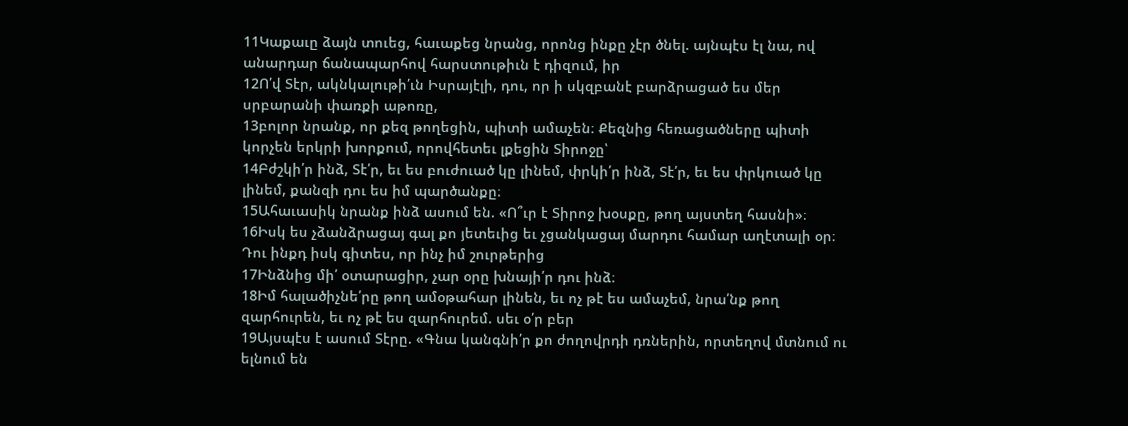11Կաքաւը ձայն տուեց, հաւաքեց նրանց, որոնց ինքը չէր ծնել. այնպէս էլ նա, ով անարդար ճանապարհով հարստութիւն է դիզում, իր
12Ո՛վ Տէր, ակնկալութի՛ւն Իսրայէլի, դու, որ ի սկզբանէ բարձրացած ես մեր սրբարանի փառքի աթոռը,
13բոլոր նրանք, որ քեզ թողեցին, պիտի ամաչեն։ Քեզնից հեռացածները պիտի կորչեն երկրի խորքում, որովհետեւ լքեցին Տիրոջը՝
14Բժշկի՛ր ինձ, Տէ՛ր, եւ ես բուժուած կը լինեմ, փրկի՛ր ինձ, Տէ՛ր, եւ ես փրկուած կը լինեմ, քանզի դու ես իմ պարծանքը։
15Ահաւասիկ նրանք ինձ ասում են. «Ո՞ւր է Տիրոջ խօսքը, թող այստեղ հասնի»։
16Իսկ ես չձանձրացայ գալ քո յետեւից եւ չցանկացայ մարդու համար աղէտալի օր։ Դու ինքդ իսկ գիտես, որ ինչ իմ շուրթերից
17Ինձնից մի՛ օտարացիր, չար օրը խնայի՛ր դու ինձ։
18Իմ հալածիչնե՛րը թող ամօթահար լինեն, եւ ոչ թէ ես ամաչեմ, նրա՛նք թող զարհուրեն, եւ ոչ թէ ես զարհուրեմ. սեւ օ՛ր բեր
19Այսպէս է ասում Տէրը. «Գնա կանգնի՛ր քո ժողովրդի դռներին, որտեղով մտնում ու ելնում են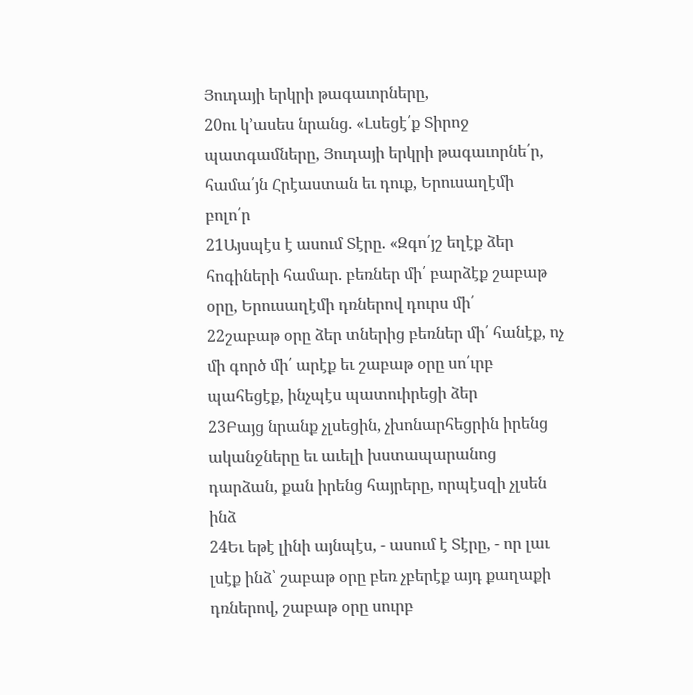Յուդայի երկրի թագաւորները,
20ու կ՚ասես նրանց. «Լսեցէ՛ք Տիրոջ պատգամները, Յուդայի երկրի թագաւորնե՛ր, համա՛յն Հրէաստան եւ դուք, Երուսաղէմի բոլո՛ր
21Այսպէս է ասում Տէրը. «Զգո՛յշ եղէք ձեր հոգիների համար. բեռներ մի՛ բարձէք շաբաթ օրը, Երուսաղէմի դռներով դուրս մի՛
22շաբաթ օրը ձեր տներից բեռներ մի՛ հանէք, ոչ մի գործ մի՛ արէք եւ շաբաթ օրը սո՛ւրբ պահեցէք, ինչպէս պատուիրեցի ձեր
23Բայց նրանք չլսեցին, չխոնարհեցրին իրենց ականջները եւ աւելի խստապարանոց դարձան, քան իրենց հայրերը, որպէսզի չլսեն ինձ
24Եւ եթէ լինի այնպէս, - ասում է Տէրը, - որ լաւ լսէք ինձ՝ շաբաթ օրը բեռ չբերէք այդ քաղաքի դռներով, շաբաթ օրը սուրբ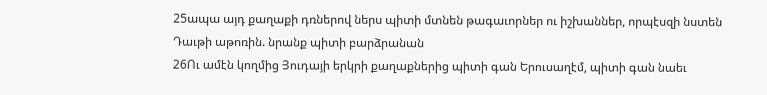25ապա այդ քաղաքի դռներով ներս պիտի մտնեն թագաւորներ ու իշխաններ, որպէսզի նստեն Դաւթի աթոռին. նրանք պիտի բարձրանան
26Ու ամէն կողմից Յուդայի երկրի քաղաքներից պիտի գան Երուսաղէմ, պիտի գան նաեւ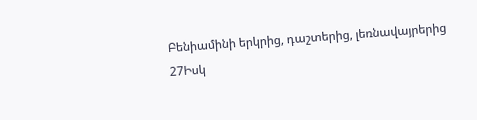Բենիամինի երկրից, դաշտերից, լեռնավայրերից
27Իսկ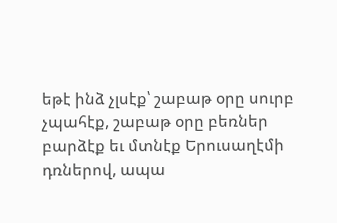եթէ ինձ չլսէք՝ շաբաթ օրը սուրբ չպահէք, շաբաթ օրը բեռներ բարձէք եւ մտնէք Երուսաղէմի դռներով, ապա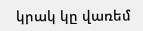կրակ կը վառեմ